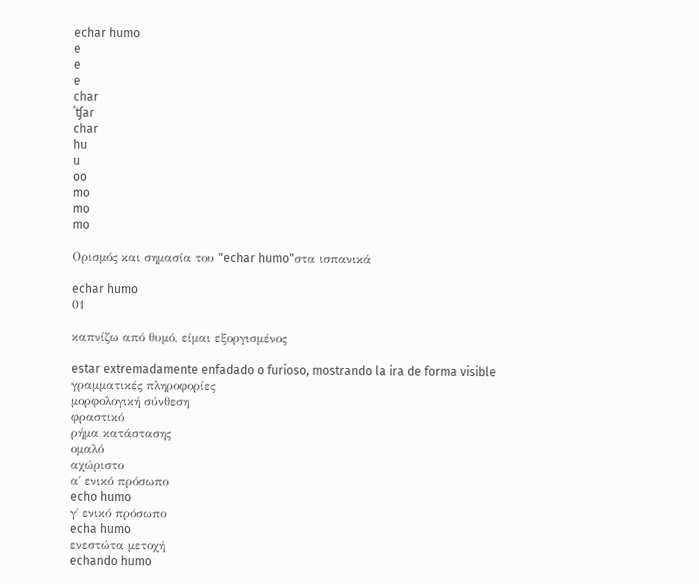echar humo
e
e
e
char
ˈʧaɾ
char
hu
u
oo
mo
mo
mo

Ορισμός και σημασία του "echar humo"στα ισπανικά

echar humo
01

καπνίζω από θυμό, είμαι εξοργισμένος

estar extremadamente enfadado o furioso, mostrando la ira de forma visible
γραμματικές πληροφορίες
μορφολογική σύνθεση
φραστικό
ρήμα κατάστασης
ομαλό
αχώριστο
α΄ ενικό πρόσωπο
echo humo
γ΄ ενικό πρόσωπο
echa humo
ενεστώτα μετοχή
echando humo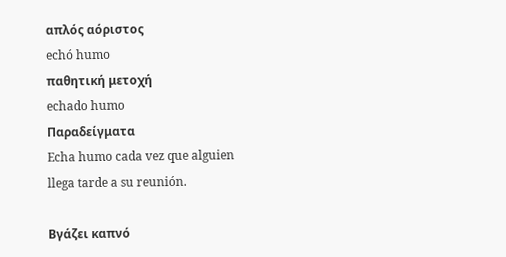απλός αόριστος
echó humo
παθητική μετοχή
echado humo
Παραδείγματα
Echa humo cada vez que alguien llega tarde a su reunión.

Βγάζει καπνό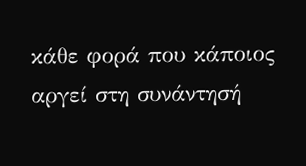κάθε φορά που κάποιος αργεί στη συνάντησή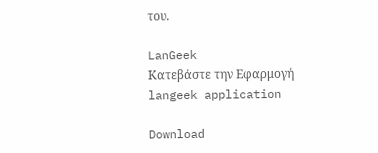του.

LanGeek
Κατεβάστε την Εφαρμογή
langeek application

Download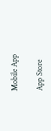Mobile App

App Store